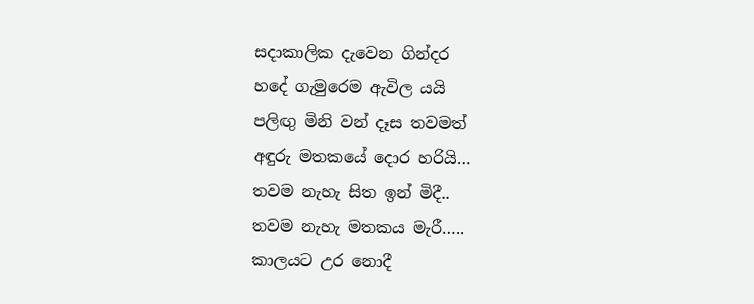සදාකාලික දැවෙන ගින්දර
හදේ ගැමුරෙම ඇවිල යයි
පලිඟු මිනි වන් දෑස තවමත්
අඳුරු මතකයේ දොර හරියි…
තවම නැහැ සිත ඉන් මිදී..
තවම නැහැ මතකය මැරී…..
කාලයට උර නොදී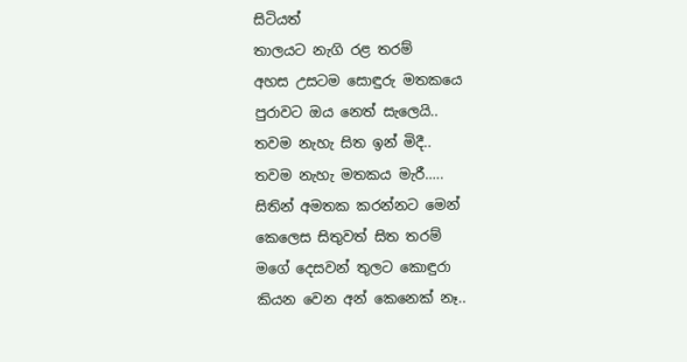සිටියත්
තාලයට නැගි රළ තරම්
අහස උසටම සොඳුරු මතකයෙ
පුරාවට ඔය නෙත් සැලෙයි..
තවම නැහැ සිත ඉන් මිදී..
තවම නැහැ මතකය මැරී…..
සිතින් අමතක කරන්නට මෙන්
කෙලෙස සිතුවත් සිත තරම්
මගේ දෙසවන් තුලට කොඳුරා
කියන වෙන අන් කෙනෙක් නෑ..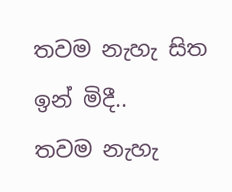තවම නැහැ සිත ඉන් මිදී..
තවම නැහැ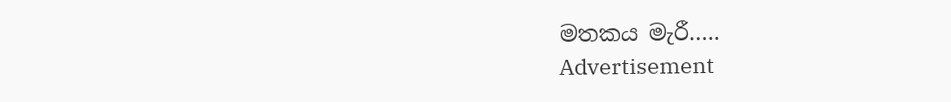මතකය මැරී…..
Advertisement